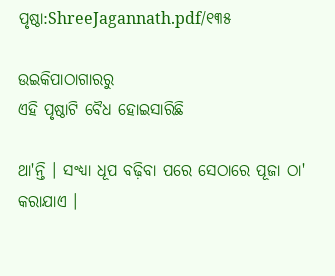ପୃଷ୍ଠା:ShreeJagannath.pdf/୧୩୫

ଉଇକିପାଠାଗାର‌ରୁ
ଏହି ପୃଷ୍ଠାଟି ବୈଧ ହୋଇସାରିଛି

ଥା'ନ୍ତି । ସଂଧ୍ୟା ଧୂପ ବଢ଼ିବା ପରେ ସେଠାରେ ପୂଜା ଠା' କରାଯାଏ ।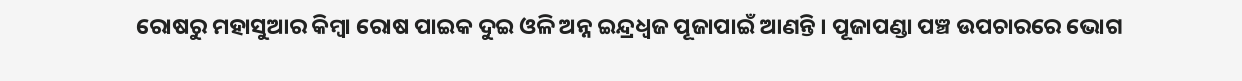ରୋଷରୁ ମହାସୁଆର କିମ୍ବା ରୋଷ ପାଇକ ଦୁଇ ଓଳି ଅନ୍ନ ଇନ୍ଦ୍ରଧ୍ୱଜ ପୂଜାପାଇଁ ଆଣନ୍ତି । ପୂଜାପଣ୍ଡା ପଞ୍ଚ ଉପଚାରରେ ଭୋଗ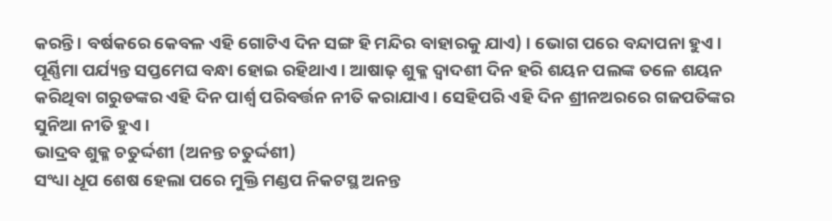କରନ୍ତି । ବର୍ଷକରେ କେବଳ ଏହି ଗୋଟିଏ ଦିନ ସଙ୍ଗ ହି ମନ୍ଦିର ବାହାରକୁ ଯାଏ) । ଭୋଗ ପରେ ବନ୍ଦାପନା ହୁଏ । ପୂର୍ଣ୍ଣିମା ପର୍ଯ୍ୟନ୍ତ ସପ୍ତମେଘ ବନ୍ଧା ହୋଇ ରହିଥାଏ । ଆଷାଢ଼ ଶୁକ୍ଳ ଦ୍ୱାଦଶୀ ଦିନ ହରି ଶୟନ ପଲଙ୍କ ତଳେ ଶୟନ କରିଥିବା ଗରୁଡଙ୍କର ଏହି ଦିନ ପାର୍ଶ୍ୱ ପରିବର୍ତ୍ତନ ନୀତି କରାଯାଏ । ସେହିପରି ଏହି ଦିନ ଶ୍ରୀନଅରରେ ଗଜପତିଙ୍କର ସୁନିଆ ନୀତି ହୁଏ ।
ଭାଦ୍ରବ ଶୁକ୍ଳ ଚତୁର୍ଦ୍ଦଶୀ (ଅନନ୍ତ ଚତୁର୍ଦ୍ଦଶୀ)
ସଂଧ୍ୟା ଧୂପ ଶେଷ ହେଲା ପରେ ମୁକ୍ତି ମଣ୍ଡପ ନିକଟସ୍ଥ ଅନନ୍ତ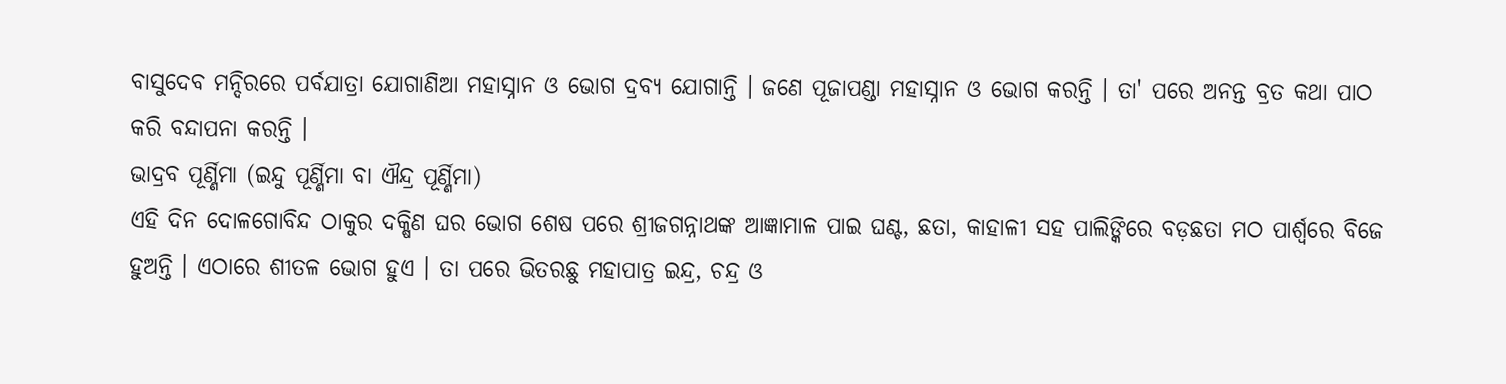ବାସୁଦେବ ମନ୍ଦିରରେ ପର୍ବଯାତ୍ରା ଯୋଗାଣିଆ ମହାସ୍ନାନ ଓ ଭୋଗ ଦ୍ରବ୍ୟ ଯୋଗାନ୍ତି । ଜଣେ ପୂଜାପଣ୍ଡା ମହାସ୍ନାନ ଓ ଭୋଗ କରନ୍ତି । ତା' ପରେ ଅନନ୍ତ ବ୍ରତ କଥା ପାଠ କରି ବନ୍ଦାପନା କରନ୍ତି ।
ଭାଦ୍ରବ ପୂର୍ଣ୍ଣିମା (ଇନ୍ଦୁ ପୂର୍ଣ୍ଣିମା ବା ଐନ୍ଦ୍ର ପୂର୍ଣ୍ଣିମା)
ଏହି ଦିନ ଦୋଳଗୋବିନ୍ଦ ଠାକୁର ଦକ୍ଷିଣ ଘର ଭୋଗ ଶେଷ ପରେ ଶ୍ରୀଜଗନ୍ନାଥଙ୍କ ଆଜ୍ଞାମାଳ ପାଇ ଘଣ୍ଟ, ଛତା, କାହାଳୀ ସହ ପାଲିଙ୍କିରେ ବଡ଼ଛତା ମଠ ପାର୍ଶ୍ବରେ ବିଜେ ହୁଅନ୍ତି । ଏଠାରେ ଶୀତଳ ଭୋଗ ହୁଏ । ତା ପରେ ଭିତରଛୁ ମହାପାତ୍ର ଇନ୍ଦ୍ର, ଚନ୍ଦ୍ର ଓ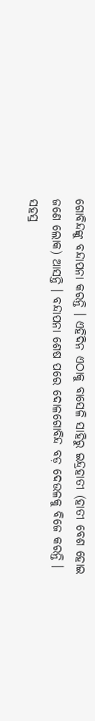ଗୋବିନ୍ଦଙ୍କୁ ବନ୍ଦାପନା କରନ୍ତି । ଏହିଦିନ ଏଠାକୁ ବାସେଳି ସାହିରୁ ଇନ୍ଦ୍ରହାତୀ (ହାତୀ ବେଶ ହୋଇ ଜଣେ ଲୋକ) ଆସନ୍ତି । ବନ୍ଦାପନା ଶେଷ ପରେ ଦୋଳଗୋବିନ୍ଦ ବଡ଼ ଦେଉଳକୁ ବିଜେ କରନ୍ତି ।
ସହସ୍ର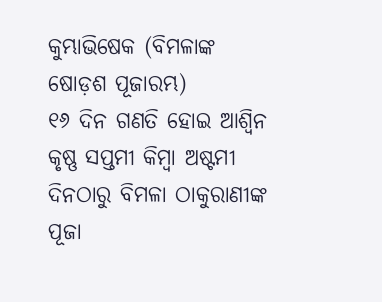କୁମ୍ଭାଭିଷେକ (ବିମଳାଙ୍କ ଷୋଡ଼ଶ ପୂଜାରମ୍ଭ)
୧୬ ଦିନ ଗଣତି ହୋଇ ଆଶ୍ୱିନ କୃଷ୍ଣ ସପ୍ତମୀ କିମ୍ବା ଅଷ୍ଟମୀ ଦିନଠାରୁ ବିମଳା ଠାକୁରାଣୀଙ୍କ ପୂଜା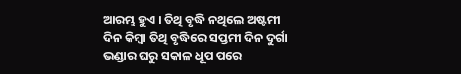ଆରମ୍ଭ ହୁଏ । ତିଥି ବୃଦ୍ଧି ନଥିଲେ ଅଷ୍ଟମୀ ଦିନ କିମ୍ବା ତିଥି ବୃଦ୍ଧିରେ ସପ୍ତମୀ ଦିନ ଦୁର୍ଗା ଭଣ୍ଡାର ଘରୁ ସକାଳ ଧୂପ ପରେ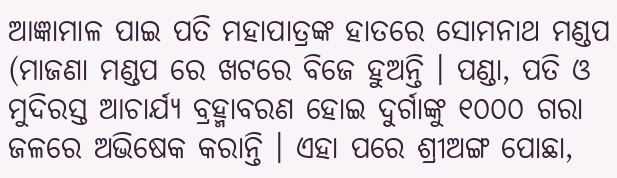ଆଜ୍ଞାମାଳ ପାଇ ପତି ମହାପାତ୍ରଙ୍କ ହାତରେ ସୋମନାଥ ମଣ୍ଡପ (ମାଜଣା ମଣ୍ଡପ ରେ ଖଟରେ ବିଜେ ହୁଅନ୍ତି । ପଣ୍ଡା, ପତି ଓ ମୁଦିରସ୍ତ ଆଚାର୍ଯ୍ୟ ବ୍ରହ୍ମାବରଣ ହୋଇ ଦୁର୍ଗାଙ୍କୁ ୧୦୦୦ ଗରା ଜଳରେ ଅଭିଷେକ କରାନ୍ତି । ଏହା ପରେ ଶ୍ରୀଅଙ୍ଗ ପୋଛା,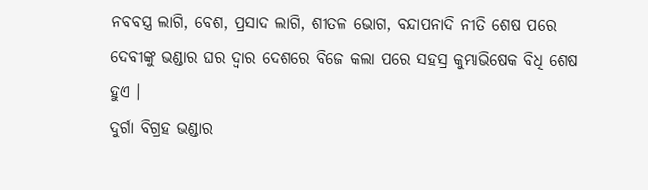ନବବସ୍ତ୍ର ଲାଗି, ବେଶ, ପ୍ରସାଦ ଲାଗି, ଶୀତଳ ଭୋଗ, ବନ୍ଦାପନାଦି ନୀତି ଶେଷ ପରେ ଦେବୀଙ୍କୁ ଭଣ୍ଡାର ଘର ଦ୍ବାର ଦେଶରେ ବିଜେ କଲା ପରେ ସହସ୍ର କୁମ୍ଭାଭିଷେକ ବିଧି ଶେଷ ହୁଏ ।
ଦୁର୍ଗା ବିଗ୍ରହ ଭଣ୍ଡାର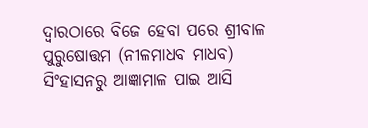ଦ୍ୱାରଠାରେ ବିଜେ ହେବା ପରେ ଶ୍ରୀବାଳ ପୁରୁଷୋତ୍ତମ (ନୀଳମାଧବ ମାଧବ) ସିଂହାସନରୁ ଆଜ୍ଞାମାଳ ପାଇ ଆସି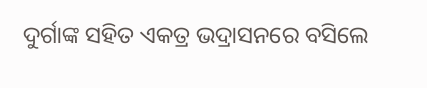ଦୁର୍ଗାଙ୍କ ସହିତ ଏକତ୍ର ଭଦ୍ରାସନରେ ବସିଲେ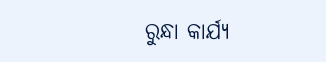ରୁନ୍ଧା କାର୍ଯ୍ୟ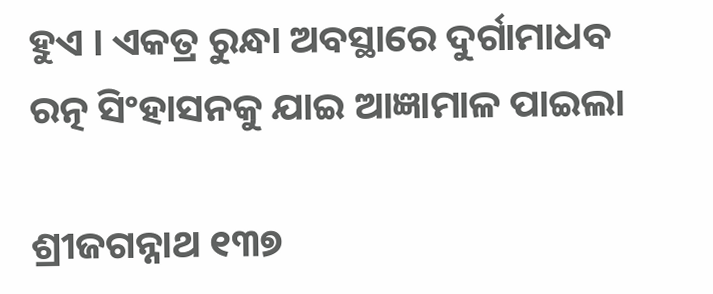ହୁଏ । ଏକତ୍ର ରୁନ୍ଧା ଅବସ୍ଥାରେ ଦୁର୍ଗାମାଧବ ରତ୍ନ ସିଂହାସନକୁ ଯାଇ ଆଜ୍ଞାମାଳ ପାଇଲା

ଶ୍ରୀଜଗନ୍ନାଥ ୧୩୭